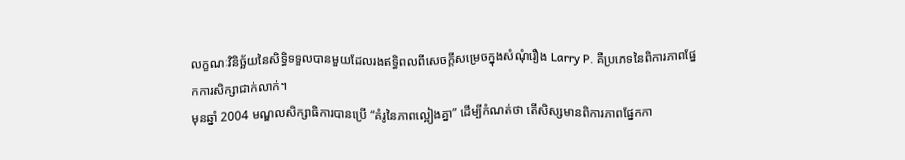លក្ខណៈវិនិច្ឆ័យនៃសិទ្ធិទទួលបានមួយដែលរងឥទ្ធិពលពីសេចក្ដីសម្រេចក្នុងសំណុំរឿង Larry P. គឺប្រភេទនៃពិការភាពផ្នែកការសិក្សាជាក់លាក់។
មុនឆ្នាំ 2004 មណ្ឌលសិក្សាធិការបានប្រើ “គំរូនៃភាពល្អៀងគ្នា” ដើម្បីកំណត់ថា តើសិស្សមានពិការភាពផ្នែកកា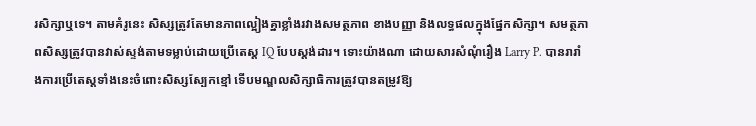រសិក្សាឬទេ។ តាមគំរូនេះ សិស្សត្រូវតែមានភាពល្អៀងគ្នាខ្លាំងរវាងសមត្ថភាព ខាងបញ្ញា និងលទ្ធផលក្នុងផ្នែកសិក្សា។ សមត្ថភាពសិស្សត្រូវបានវាស់ស្ទង់តាមទម្លាប់ដោយប្រើតេស្ត IQ បែបស្តង់ដារ។ ទោះយ៉ាងណា ដោយសារសំណុំរឿង Larry P. បានរារាំងការប្រើតេស្តទាំងនេះចំពោះសិស្សស្បែកខ្មៅ ទើបមណ្ឌលសិក្សាធិការត្រូវបានតម្រូវឱ្យ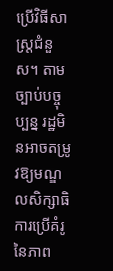ប្រើវិធីសាស្ត្រជំនួស។ តាមច្បាប់បច្ចុប្បន្ន រដ្ឋមិនអាចតម្រូវឱ្យមណ្ឌលសិក្សាធិការប្រើគំរូនៃភាព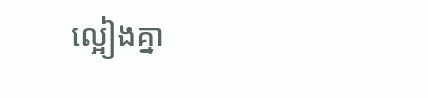ល្អៀងគ្នា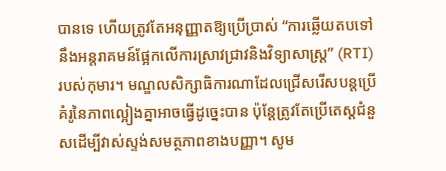បានទេ ហើយត្រូវតែអនុញ្ញាតឱ្យប្រើប្រាស់ “ការឆ្លើយតបទៅនឹងអន្តរាគមន៍ផ្អែកលើការស្រាវជ្រាវនិងវិទ្យាសាស្ត្រ” (RTI) របស់កុមារ។ មណ្ឌលសិក្សាធិការណាដែលជ្រើសរើសបន្តប្រើគំរូនៃភាពល្អៀងគ្នាអាចធ្វើដូច្នេះបាន ប៉ុន្តែត្រូវតែប្រើតេស្តជំនួសដើម្បីវាស់ស្ទង់សមត្ថភាពខាងបញ្ញា។ សូម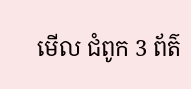មើល ជំពូក 3 ព័ត៌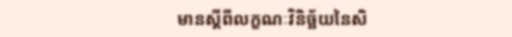មានស្តីពីលក្ខណៈវិនិច្ឆ័យនៃសិ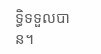ទ្ធិទទួលបាន។